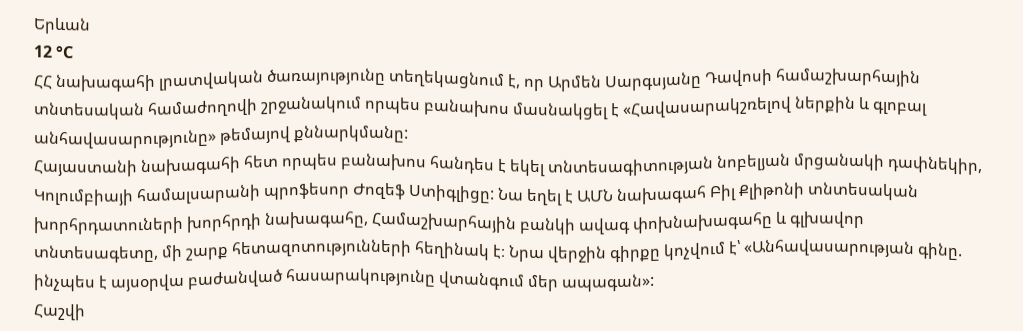Երևան
12 °C
ՀՀ նախագահի լրատվական ծառայությունը տեղեկացնում է, որ Արմեն Սարգսյանը Դավոսի համաշխարհային տնտեսական համաժողովի շրջանակում որպես բանախոս մասնակցել է «Հավասարակշռելով ներքին և գլոբալ անհավասարությունը» թեմայով քննարկմանը:
Հայաստանի նախագահի հետ որպես բանախոս հանդես է եկել տնտեսագիտության նոբելյան մրցանակի դափնեկիր, Կոլումբիայի համալսարանի պրոֆեսոր Ժոզեֆ Ստիգլիցը: Նա եղել է ԱՄՆ նախագահ Բիլ Քլիթոնի տնտեսական խորհրդատուների խորհրդի նախագահը, Համաշխարհային բանկի ավագ փոխնախագահը և գլխավոր տնտեսագետը, մի շարք հետազոտությունների հեղինակ է։ Նրա վերջին գիրքը կոչվում է՝ «Անհավասարության գինը. ինչպես է այսօրվա բաժանված հասարակությունը վտանգում մեր ապագան»:
Հաշվի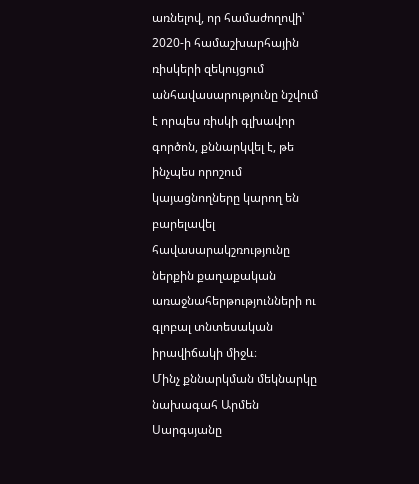առնելով, որ համաժողովի՝ 2020-ի համաշխարհային ռիսկերի զեկույցում անհավասարությունը նշվում է որպես ռիսկի գլխավոր գործոն, քննարկվել է, թե ինչպես որոշում կայացնողները կարող են բարելավել հավասարակշռությունը ներքին քաղաքական առաջնահերթությունների ու գլոբալ տնտեսական իրավիճակի միջև։
Մինչ քննարկման մեկնարկը նախագահ Արմեն Սարգսյանը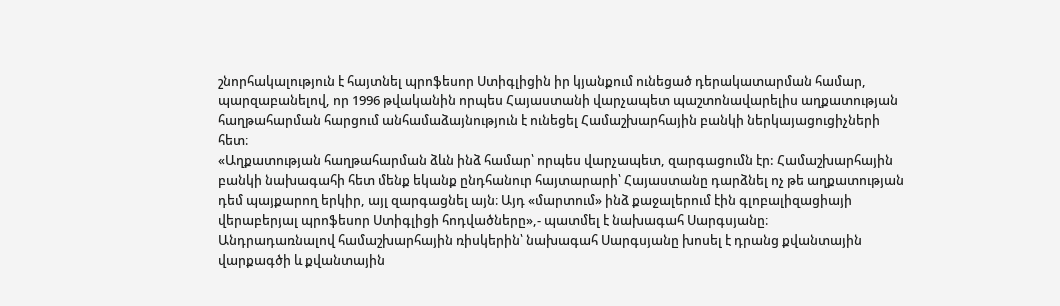շնորհակալություն է հայտնել պրոֆեսոր Ստիգլիցին իր կյանքում ունեցած դերակատարման համար, պարզաբանելով, որ 1996 թվականին որպես Հայաստանի վարչապետ պաշտոնավարելիս աղքատության հաղթահարման հարցում անհամաձայնություն է ունեցել Համաշխարհային բանկի ներկայացուցիչների հետ։
«Աղքատության հաղթահարման ձևն ինձ համար՝ որպես վարչապետ, զարգացումն էր: Համաշխարհային բանկի նախագահի հետ մենք եկանք ընդհանուր հայտարարի՝ Հայաստանը դարձնել ոչ թե աղքատության դեմ պայքարող երկիր, այլ զարգացնել այն։ Այդ «մարտում» ինձ քաջալերում էին գլոբալիզացիայի վերաբերյալ պրոֆեսոր Ստիգլիցի հոդվածները»,- պատմել է նախագահ Սարգսյանը։
Անդրադառնալով համաշխարհային ռիսկերին՝ նախագահ Սարգսյանը խոսել է դրանց քվանտային վարքագծի և քվանտային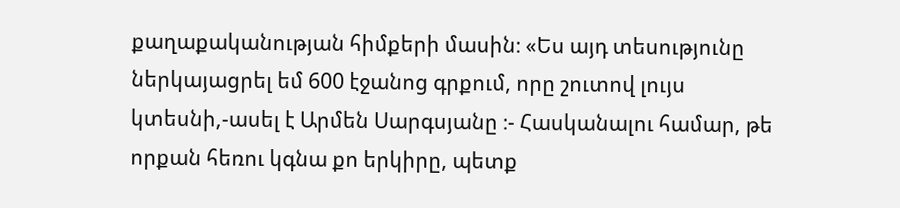քաղաքականության հիմքերի մասին։ «Ես այդ տեսությունը ներկայացրել եմ 600 էջանոց գրքում, որը շուտով լույս կտեսնի,-ասել է Արմեն Սարգսյանը ։- Հասկանալու համար, թե որքան հեռու կգնա քո երկիրը, պետք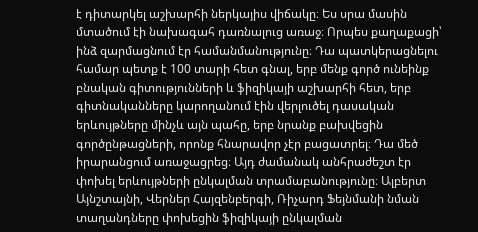է դիտարկել աշխարհի ներկայիս վիճակը։ Ես սրա մասին մտածում էի նախագահ դառնալուց առաջ։ Որպես քաղաքացի՝ ինձ զարմացնում էր համանմանությունը։ Դա պատկերացնելու համար պետք է 100 տարի հետ գնալ, երբ մենք գործ ունեինք բնական գիտությունների և ֆիզիկայի աշխարհի հետ, երբ գիտնականները կարողանում էին վերլուծել դասական երևույթները մինչև այն պահը, երբ նրանք բախվեցին գործընթացների, որոնք հնարավոր չէր բացատրել։ Դա մեծ իրարանցում առաջացրեց։ Այդ ժամանակ անհրաժեշտ էր փոխել երևույթների ընկալման տրամաբանությունը։ Ալբերտ Այնշտայնի, Վերներ Հայզենբերգի, Ռիչարդ Ֆեյնմանի նման տաղանդները փոխեցին ֆիզիկայի ընկալման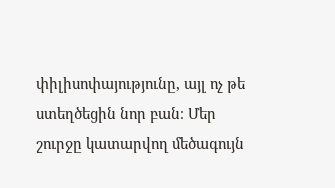փիլիսոփայությունը, այլ ոչ թե ստեղծեցին նոր բան։ Մեր շուրջը կատարվող մեծագույն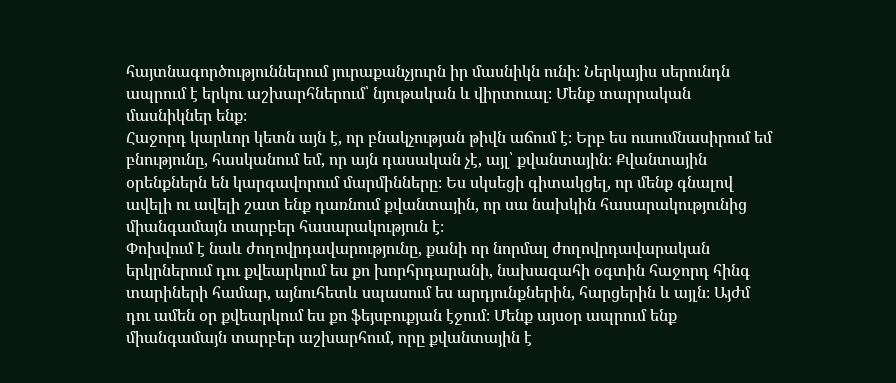հայտնագործություններում յուրաքանչյուրն իր մասնիկն ունի։ Ներկայիս սերունդն ապրում է երկու աշխարհներում՝ նյութական և վիրտուալ։ Մենք տարրական մասնիկներ ենք։
Հաջորդ կարևոր կետն այն է, որ բնակչության թիվն աճում է։ Երբ ես ուսումնասիրում եմ բնությունը, հասկանում եմ, որ այն դասական չէ, այլ՝ քվանտային։ Քվանտային օրենքներն են կարգավորում մարմինները։ Ես սկսեցի գիտակցել, որ մենք գնալով ավելի ու ավելի շատ ենք դառնում քվանտային, որ սա նախկին հասարակությունից միանգամայն տարբեր հասարակություն է։
Փոխվում է նաև ժողովրդավարությունը, քանի որ նորմալ ժողովրդավարական երկրներում դու քվեարկում ես քո խորհրդարանի, նախագահի օգտին հաջորդ հինգ տարիների համար, այնուհետև սպասում ես արդյունքներին, հարցերին և այլն։ Այժմ դու ամեն օր քվեարկում ես քո ֆեյսբուքյան էջում։ Մենք այսօր ապրում ենք միանգամայն տարբեր աշխարհում, որը քվանտային է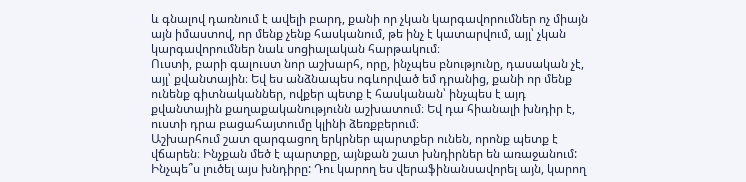և գնալով դառնում է ավելի բարդ, քանի որ չկան կարգավորումներ ոչ միայն այն իմաստով, որ մենք չենք հասկանում, թե ինչ է կատարվում, այլ՝ չկան կարգավորումներ նաև սոցիալական հարթակում։
Ուստի, բարի գալուստ նոր աշխարհ, որը, ինչպես բնությունը, դասական չէ, այլ՝ քվանտային։ Եվ ես անձնապես ոգևորված եմ դրանից, քանի որ մենք ունենք գիտնականներ, ովքեր պետք է հասկանան՝ ինչպես է այդ քվանտային քաղաքականությունն աշխատում։ Եվ դա հիանալի խնդիր է, ուստի դրա բացահայտումը կլինի ձեռքբերում։
Աշխարհում շատ զարգացող երկրներ պարտքեր ունեն, որոնք պետք է վճարեն։ Ինչքան մեծ է պարտքը, այնքան շատ խնդիրներ են առաջանում: Ինչպե՞ս լուծել այս խնդիրը: Դու կարող ես վերաֆինանսավորել այն, կարող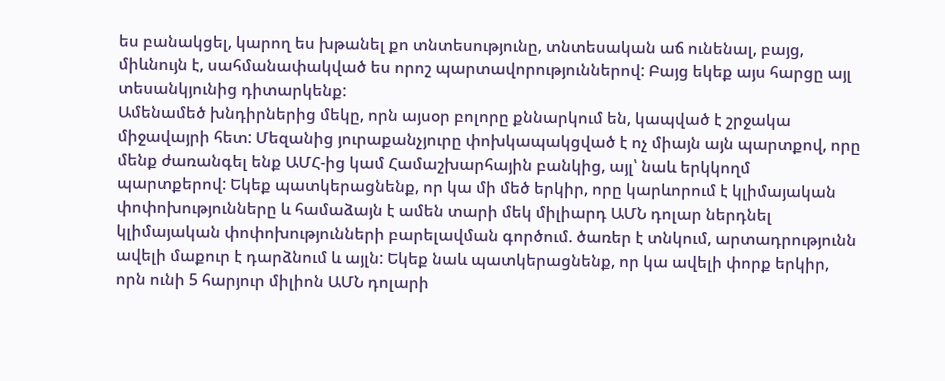ես բանակցել, կարող ես խթանել քո տնտեսությունը, տնտեսական աճ ունենալ, բայց, միևնույն է, սահմանափակված ես որոշ պարտավորություններով: Բայց եկեք այս հարցը այլ տեսանկյունից դիտարկենք:
Ամենամեծ խնդիրներից մեկը, որն այսօր բոլորը քննարկում են, կապված է շրջակա միջավայրի հետ: Մեզանից յուրաքանչյուրը փոխկապակցված է ոչ միայն այն պարտքով, որը մենք ժառանգել ենք ԱՄՀ-ից կամ Համաշխարհային բանկից, այլ՝ նաև երկկողմ պարտքերով: Եկեք պատկերացնենք, որ կա մի մեծ երկիր, որը կարևորում է կլիմայական փոփոխությունները և համաձայն է ամեն տարի մեկ միլիարդ ԱՄՆ դոլար ներդնել կլիմայական փոփոխությունների բարելավման գործում. ծառեր է տնկում, արտադրությունն ավելի մաքուր է դարձնում և այլն: Եկեք նաև պատկերացնենք, որ կա ավելի փորք երկիր, որն ունի 5 հարյուր միլիոն ԱՄՆ դոլարի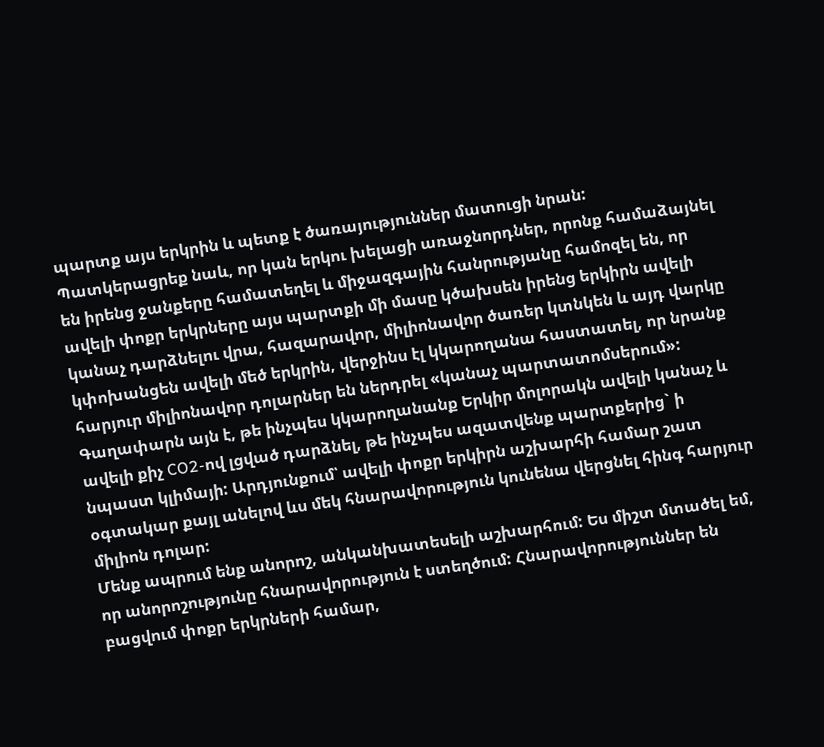պարտք այս երկրին և պետք է ծառայություններ մատուցի նրան:
Պատկերացրեք նաև, որ կան երկու խելացի առաջնորդներ, որոնք համաձայնել են իրենց ջանքերը համատեղել և միջազգային հանրությանը համոզել են, որ ավելի փոքր երկրները այս պարտքի մի մասը կծախսեն իրենց երկիրն ավելի կանաչ դարձնելու վրա, հազարավոր, միլիոնավոր ծառեր կտնկեն և այդ վարկը կփոխանցեն ավելի մեծ երկրին, վերջինս էլ կկարողանա հաստատել, որ նրանք հարյուր միլիոնավոր դոլարներ են ներդրել «կանաչ պարտատոմսերում»: Գաղափարն այն է, թե ինչպես կկարողանանք Երկիր մոլորակն ավելի կանաչ և ավելի քիչ CO2-ով լցված դարձնել, թե ինչպես ազատվենք պարտքերից` ի նպաստ կլիմայի: Արդյունքում՝ ավելի փոքր երկիրն աշխարհի համար շատ օգտակար քայլ անելով ևս մեկ հնարավորություն կունենա վերցնել հինգ հարյուր միլիոն դոլար:
Մենք ապրում ենք անորոշ, անկանխատեսելի աշխարհում: Ես միշտ մտածել եմ, որ անորոշությունը հնարավորություն է ստեղծում: Հնարավորություններ են բացվում փոքր երկրների համար,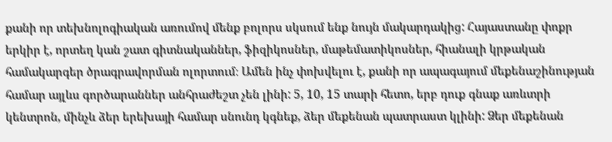քանի որ տեխնոլոգիական առումով մենք բոլորս սկսում ենք նույն մակարդակից: Հայաստանը փոքր երկիր է, որտեղ կան շատ գիտնականներ, ֆիզիկոսներ, մաթեմատիկոսներ, հիանալի կրթական համակարգեր ծրագրավորման ոլորտում։ Ամեն ինչ փոխվելու է, քանի որ ապագայում մեքենաշինության համար այլևս գործարաններ անհրաժեշտ չեն լինի: 5, 10, 15 տարի հետո, երբ դուք գնաք առևտրի կենտրոն, մինչև ձեր երեխայի համար սնունդ կգնեք, ձեր մեքենան պատրաստ կլինի: Ձեր մեքենան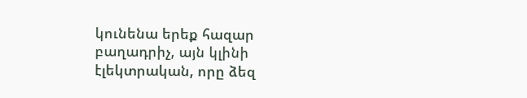կունենա երեք հազար բաղադրիչ, այն կլինի էլեկտրական, որը ձեզ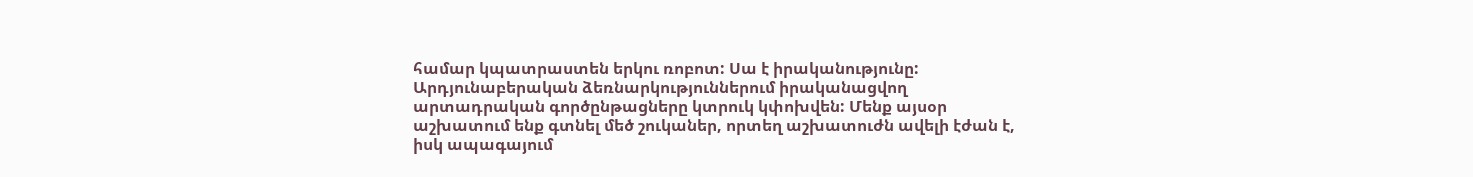համար կպատրաստեն երկու ռոբոտ: Սա է իրականությունը:
Արդյունաբերական ձեռնարկություններում իրականացվող արտադրական գործընթացները կտրուկ կփոխվեն: Մենք այսօր աշխատում ենք գտնել մեծ շուկաներ, որտեղ աշխատուժն ավելի էժան է, իսկ ապագայում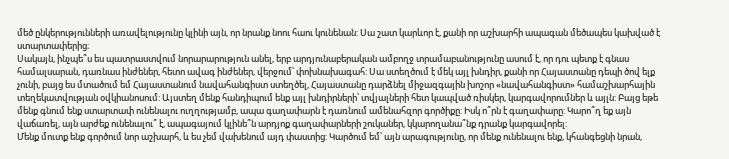մեծ ընկերությունների առավելությունը կլինի այն, որ նրանք նոու հաու կունենան: Սա շատ կարևոր է, քանի որ աշխարհի ապագան մեծապես կախված է ստարտափերից։
Սակայն, ինչպե՞ս ես պատրաստվում նորարարություն անել, երբ արդյունաբերական ամբողջ տրամաբանությունը ասում է, որ դու պետք է գնաս համալսարան, դառնաս ինժեներ, հետո ավագ ինժեներ, վերջում՝ փոխնախագահ: Սա ստեղծում է մեկ այլ խնդիր, քանի որ Հայաստանը դեպի ծով ելք չունի, բայց ես մտածում եմ Հայաստանում նավահանգիստ ստեղծել, Հայաստանը դարձնել միջազգային խոշոր «նավահանգիստ» համաշխարհային տեղեկատվության օվկիանոսում: Այստեղ մենք հանդիպում ենք այլ խնդիրների՝ տվյալների հետ կապված ռիսկեր, կարգավորումներ և այլն: Բայց եթե մենք գնում ենք ստարտափ ունենալու ուղղությամբ, ապա գաղափարն է դառնում ամենահզոր գործիքը: Իսկ ո՞րն է գաղափարը: Կարո՞ղ եք այն վաճառել, այն արժեք ունենալու՞ է, ապագայում կլինե՞ն արդյոք գաղափարների շուկաներ, կկարողանա՞նք դրանք կարգավորել:
Մենք մուտք ենք գործում նոր աշխարհ, և ես չեմ վախենում այդ փաստից: Կարծում եմ՝ այն արագությունը, որ մենք ունենալու ենք, կհանգեցնի նրան,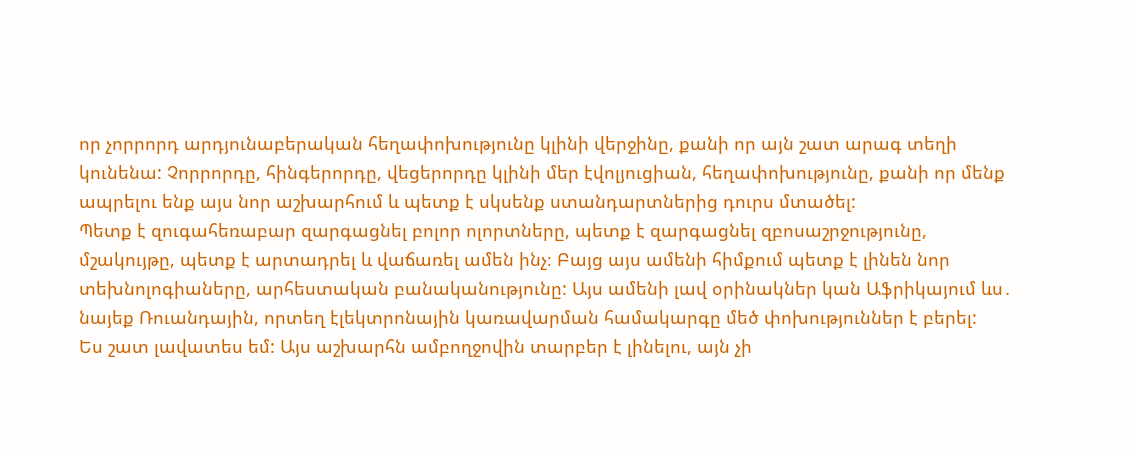որ չորրորդ արդյունաբերական հեղափոխությունը կլինի վերջինը, քանի որ այն շատ արագ տեղի կունենա: Չորրորդը, հինգերորդը, վեցերորդը կլինի մեր էվոլյուցիան, հեղափոխությունը, քանի որ մենք ապրելու ենք այս նոր աշխարհում և պետք է սկսենք ստանդարտներից դուրս մտածել:
Պետք է զուգահեռաբար զարգացնել բոլոր ոլորտները, պետք է զարգացնել զբոսաշրջությունը, մշակույթը, պետք է արտադրել և վաճառել ամեն ինչ։ Բայց այս ամենի հիմքում պետք է լինեն նոր տեխնոլոգիաները, արհեստական բանականությունը: Այս ամենի լավ օրինակներ կան Աֆրիկայում ևս․ նայեք Ռուանդային, որտեղ էլեկտրոնային կառավարման համակարգը մեծ փոխություններ է բերել:
Ես շատ լավատես եմ: Այս աշխարհն ամբողջովին տարբեր է լինելու, այն չի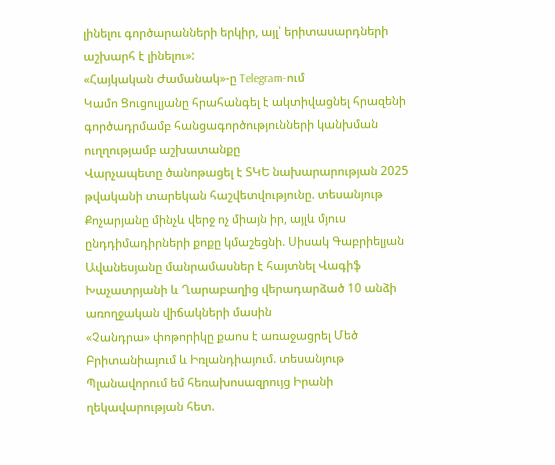լինելու գործարանների երկիր, այլ՝ երիտասարդների աշխարհ է լինելու»:
«Հայկական Ժամանակ»-ը Telegram-ում
Կամո Ցուցուլյանը հրահանգել է ակտիվացնել հրազենի գործադրմամբ հանցագործությունների կանխման ուղղությամբ աշխատանքը
Վարչապետը ծանոթացել է ՏԿԵ նախարարության 2025 թվականի տարեկան հաշվետվությունը. տեսանյութ
Քոչարյանը մինչև վերջ ոչ միայն իր, այլև մյուս ընդդիմադիրների քոքը կմաշեցնի. Սիսակ Գաբրիելյան
Ավանեսյանը մանրամասներ է հայտնել Վագիֆ Խաչատրյանի և Ղարաբաղից վերադարձած 10 անձի առողջական վիճակների մասին
«Չանդրա» փոթորիկը քաոս է առաջացրել Մեծ Բրիտանիայում և Իռլանդիայում. տեսանյութ
Պլանավորում եմ հեռախոսազրույց Իրանի ղեկավարության հետ.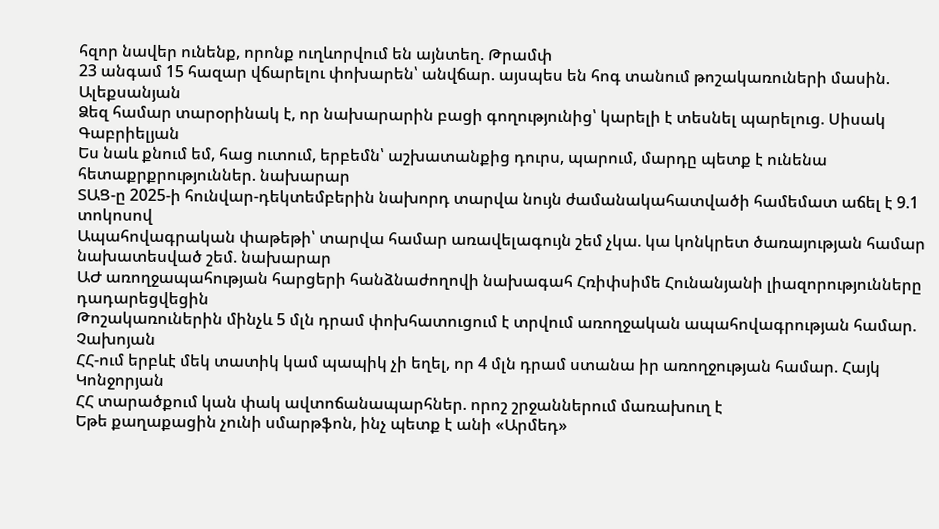հզոր նավեր ունենք, որոնք ուղևորվում են այնտեղ. Թրամփ
23 անգամ 15 հազար վճարելու փոխարեն՝ անվճար. այսպես են հոգ տանում թոշակառուների մասին. Ալեքսանյան
Ձեզ համար տարօրինակ է, որ նախարարին բացի գողությունից՝ կարելի է տեսնել պարելուց. Սիսակ Գաբրիելյան
Ես նաև քնում եմ, հաց ուտում, երբեմն՝ աշխատանքից դուրս, պարում, մարդը պետք է ունենա հետաքրքրություններ. նախարար
ՏԱՑ-ը 2025-ի հունվար-դեկտեմբերին նախորդ տարվա նույն ժամանակահատվածի համեմատ աճել է 9.1 տոկոսով
Ապահովագրական փաթեթի՝ տարվա համար առավելագույն շեմ չկա. կա կոնկրետ ծառայության համար նախատեսված շեմ. նախարար
ԱԺ առողջապահության հարցերի հանձնաժողովի նախագահ Հռիփսիմե Հունանյանի լիազորությունները դադարեցվեցին
Թոշակառուներին մինչև 5 մլն դրամ փոխհատուցում է տրվում առողջական ապահովագրության համար. Չախոյան
ՀՀ-ում երբևէ մեկ տատիկ կամ պապիկ չի եղել, որ 4 մլն դրամ ստանա իր առողջության համար. Հայկ Կոնջորյան
ՀՀ տարածքում կան փակ ավտոճանապարհներ. որոշ շրջաններում մառախուղ է
Եթե քաղաքացին չունի սմարթֆոն, ինչ պետք է անի «Արմեդ»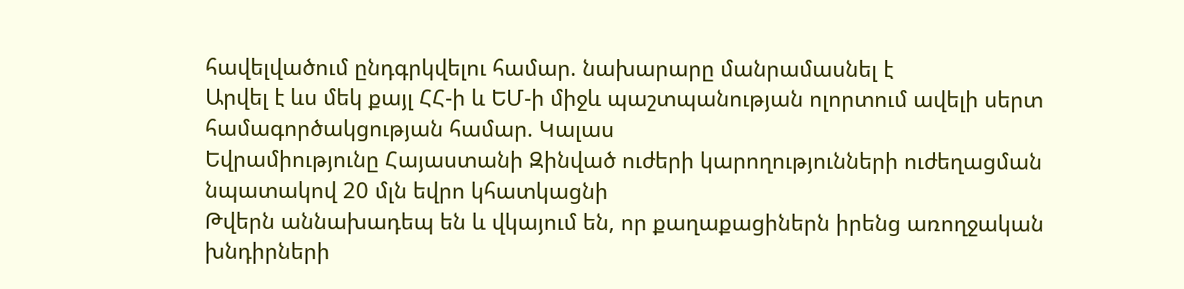հավելվածում ընդգրկվելու համար. նախարարը մանրամասնել է
Արվել է ևս մեկ քայլ ՀՀ-ի և ԵՄ-ի միջև պաշտպանության ոլորտում ավելի սերտ համագործակցության համար. Կալաս
Եվրամիությունը Հայաստանի Զինված ուժերի կարողությունների ուժեղացման նպատակով 20 մլն եվրո կհատկացնի
Թվերն աննախադեպ են և վկայում են, որ քաղաքացիներն իրենց առողջական խնդիրների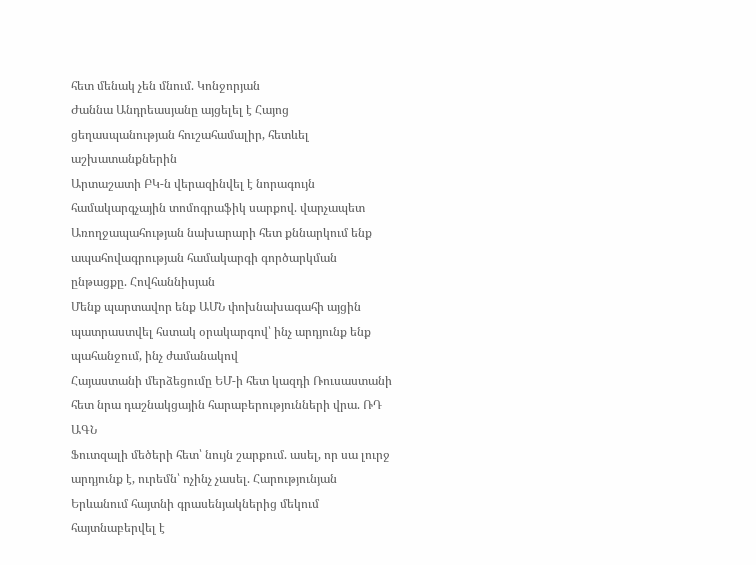հետ մենակ չեն մնում. Կոնջորյան
Ժաննա Անդրեասյանը այցելել է Հայոց ցեղասպանության հուշահամալիր, հետևել աշխատանքներին
Արտաշատի ԲԿ-ն վերազինվել է նորագույն համակարգչային տոմոգրաֆիկ սարքով. վարչապետ
Առողջապահության նախարարի հետ քննարկում ենք ապահովագրության համակարգի գործարկման ընթացքը. Հովհաննիսյան
Մենք պարտավոր ենք ԱՄՆ փոխնախագահի այցին պատրաստվել հստակ օրակարգով՝ ինչ արդյունք ենք պահանջում, ինչ ժամանակով
Հայաստանի մերձեցումը ԵՄ-ի հետ կազդի Ռուսաստանի հետ նրա դաշնակցային հարաբերությունների վրա. ՌԴ ԱԳՆ
Ֆուտզալի մեծերի հետ՝ նույն շարքում. ասել, որ սա լուրջ արդյունք է, ուրեմն՝ ոչինչ չասել. Հարությունյան
Երևանում հայտնի գրասենյակներից մեկում հայտնաբերվել է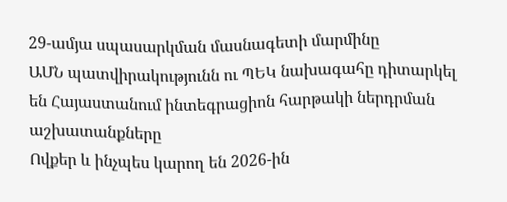29-ամյա սպասարկման մասնագետի մարմինը
ԱՄՆ պատվիրակությունն ու ՊԵԿ նախագահը դիտարկել են Հայաստանում ինտեգրացիոն հարթակի ներդրման աշխատանքները
Ովքեր և ինչպես կարող են 2026-ին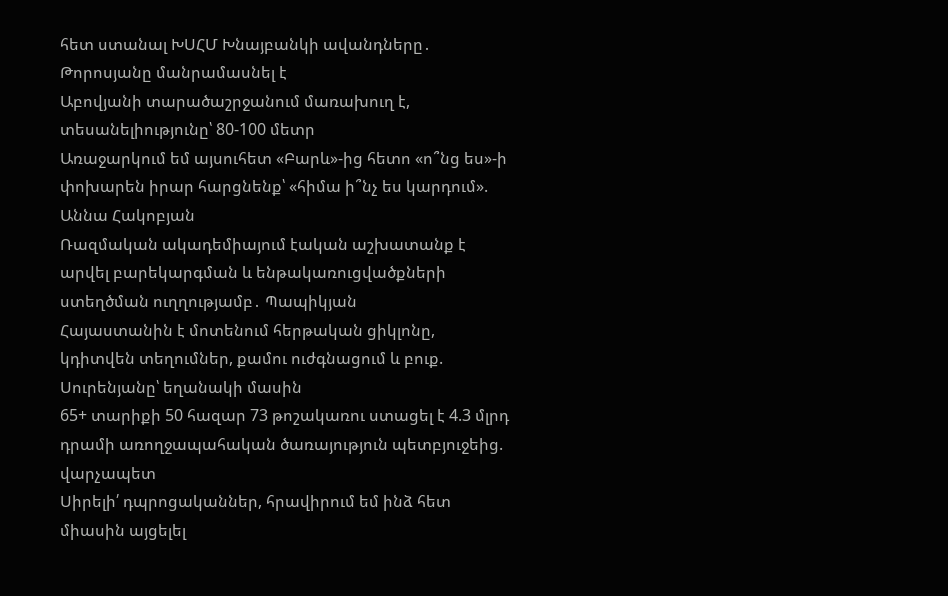հետ ստանալ ԽՍՀՄ Խնայբանկի ավանդները․ Թորոսյանը մանրամասնել է
Աբովյանի տարածաշրջանում մառախուղ է, տեսանելիությունը՝ 80-100 մետր
Առաջարկում եմ այսուհետ «Բարև»-ից հետո «ո՞նց ես»-ի փոխարեն իրար հարցնենք՝ «հիմա ի՞նչ ես կարդում». Աննա Հակոբյան
Ռազմական ակադեմիայում էական աշխատանք է արվել բարեկարգման և ենթակառուցվածքների ստեղծման ուղղությամբ․ Պապիկյան
Հայաստանին է մոտենում հերթական ցիկլոնը, կդիտվեն տեղումներ, քամու ուժգնացում և բուք. Սուրենյանը՝ եղանակի մասին
65+ տարիքի 50 հազար 73 թոշակառու ստացել է 4.3 մլրդ դրամի առողջապահական ծառայություն պետբյուջեից. վարչապետ
Սիրելի՛ դպրոցականներ, հրավիրում եմ ինձ հետ միասին այցելել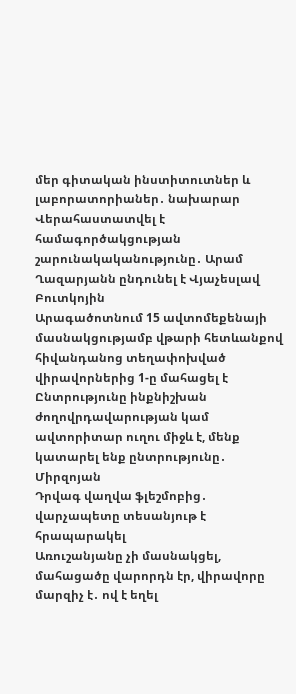մեր գիտական ինստիտուտներ և լաբորատորիաներ․ նախարար
Վերահաստատվել է համագործակցության շարունակականությունը․ Արամ Ղազարյանն ընդունել է Վյաչեսլավ Բուտկոյին
Արագածոտնում 15 ավտոմեքենայի մասնակցությամբ վթարի հետևանքով հիվանդանոց տեղափոխված վիրավորներից 1-ը մահացել է
Ընտրությունը ինքնիշխան ժողովրդավարության կամ ավտորիտար ուղու միջև է, մենք կատարել ենք ընտրությունը․ Միրզոյան
Դրվագ վաղվա ֆլեշմոբից․ վարչապետը տեսանյութ է հրապարակել
Առուշանյանը չի մասնակցել, մահացածը վարորդն էր, վիրավորը մարզիչ է․ ով է եղել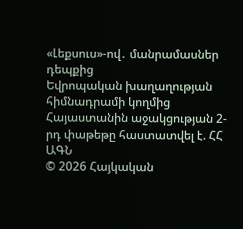«Լեքսուս»-ով․ մանրամասներ դեպքից
Եվրոպական խաղաղության հիմնադրամի կողմից Հայաստանին աջակցության 2-րդ փաթեթը հաստատվել է. ՀՀ ԱԳՆ
© 2026 Հայկական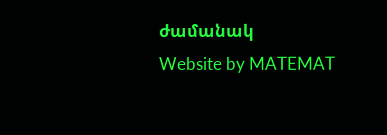ժամանակ
Website by MATEMAT